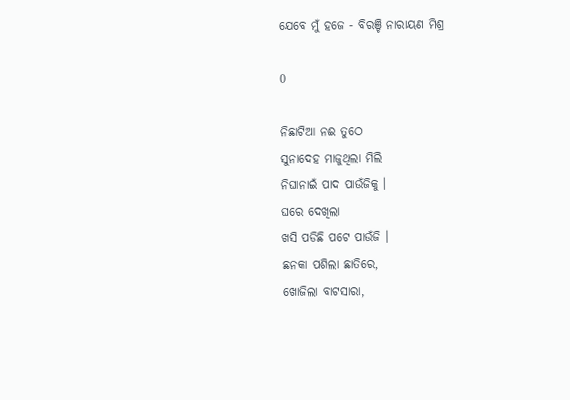ଯେବେ ମୁଁ ହଜେ - ବିରଞ୍ଚି ନାରାୟଣ ମିଶ୍ର

0

ନିଛାଟିଆ ନଈ ତୁଠେ
ସୁନାଦେହ ମାଜୁଥିଲା ମିଲି
ନିଘାନାଇଁ ପାଦ ପାଉଁଜିକୁ ।
ଘରେ ଦେଖିଲା
ଖସି ପଡିଛି ପଟେ ପାଉଁଜି ।
ଛନକା ପଶିଲା ଛାତିରେ,
ଖୋଜିଲା ବାଟସାରା,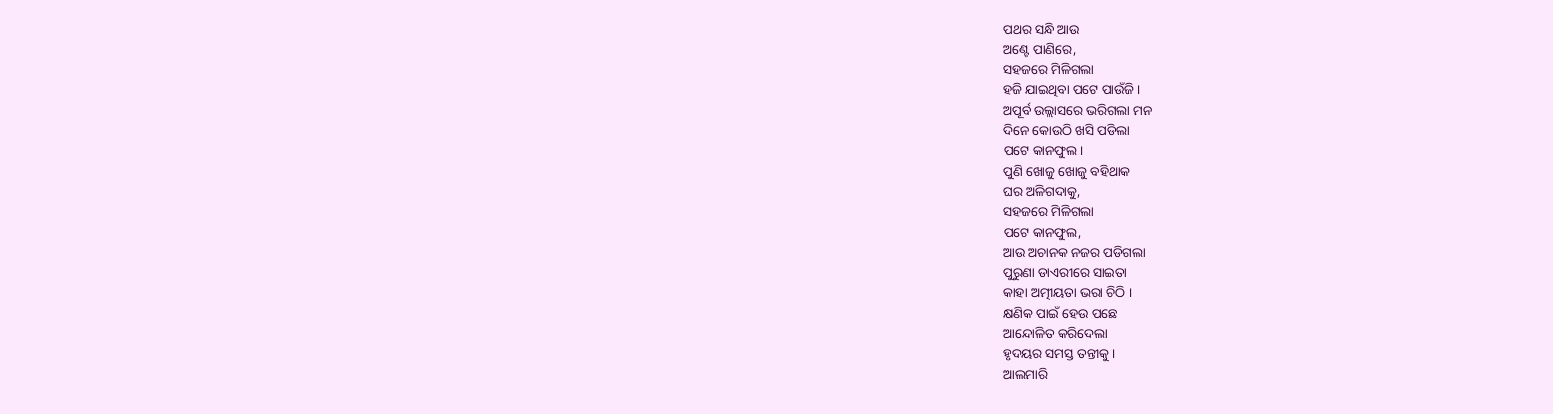ପଥର ସନ୍ଧି ଆଉ
ଅଣ୍ଟେ ପାଣିରେ,
ସହଜରେ ମିଳିଗଲା
ହଜି ଯାଇଥିବା ପଟେ ପାଉଁଜି ।
ଅପୂର୍ବ ଉଲ୍ଲାସରେ ଭରିଗଲା ମନ
ଦିନେ କୋଉଠି ଖସି ପଡିଲା
ପଟେ କାନଫୁଲ।
ପୁଣି ଖୋଜୁ ଖୋଜୁ ବହିଥାକ
ଘର ଅଳିଗଦାକୁ,
ସହଜରେ ମିଳିଗଲା
ପଟେ କାନଫୁଲ,
ଆଉ ଅଚାନକ ନଜର ପଡିଗଲା
ପୁରୁଣା ଡାଏରୀରେ ସାଇତା
କାହା ଅତ୍ମୀୟତା ଭରା ଚିଠି ।
କ୍ଷଣିକ ପାଇଁ ହେଉ ପଛେ
ଆନ୍ଦୋଳିତ କରିଦେଲା
ହୃଦୟର ସମସ୍ତ ତନ୍ତୀକୁ ।
ଆଲମାରି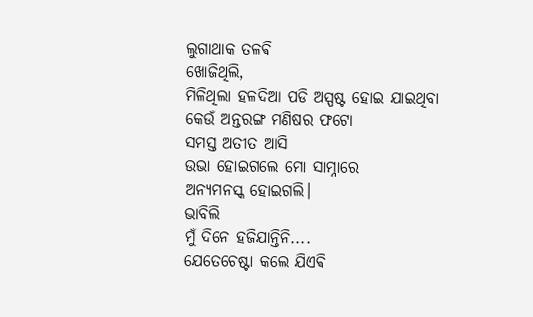ଲୁଗାଥାକ ତଳଵି
ଖୋଜିଥିଲି,
ମିଳିଥିଲା ହଳଦିଆ ପଡି ଅସ୍ପଷ୍ଟ ହୋଇ ଯାଇଥିବା
କେଉଁ ଅନ୍ତରଙ୍ଗ ମଣିଷର ଫଟୋ
ସମସ୍ତ ଅତୀତ ଆସି
ଉଭା ହୋଇଗଲେ ମୋ ସାମ୍ନାରେ
ଅନ୍ୟମନସ୍କ ହୋଇଗଲି।
ଭାବିଲି
ମୁଁ ଦିନେ ହଜିଯାନ୍ତିନି....
ଯେତେଚେଷ୍ଟା କଲେ ଯିଏଵି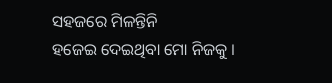ସହଜରେ ମିଳନ୍ତିନି
ହଜେଇ ଦେଇଥିବା ମୋ ନିଜକୁ ।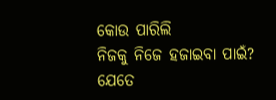କୋଉ ପାରିଲି
ନିଜକୁ ନିଜେ ହଜାଇବା ପାଇଁ?
ଯେତେ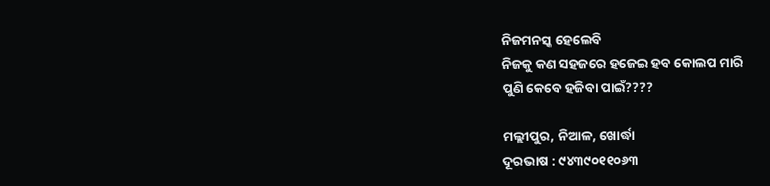ନିଜମନସ୍କ ହେଲେବି
ନିଜକୁ କଣ ସହଜରେ ହଜେଇ ହବ କୋଲପ ମାରି
ପୁଣି କେବେ ହଜିବା ପାଇଁ????

ମଲ୍ଲୀପୁର, ନିଆଳ, ଖୋର୍ଦ୍ଧା
ଦୂରଭାଷ : ୯୪୩୯୦୧୧୦୬୩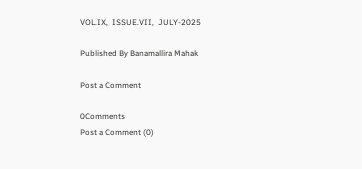VOL.IX,  ISSUE.VII,  JULY-2025

Published By Banamallira Mahak

Post a Comment

0Comments
Post a Comment (0)